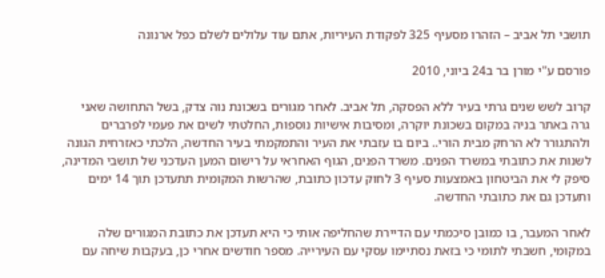תושבי תל אביב – הזהרו מסעיף 325 לפקודת העיריות, אתם עוד עלולים לשלם כפל ארנונה

פורסם ע"י מורן בר ב24 ביוני, 2010

קרוב לשש שנים גרתי בעיר ללא הפסקה, תל אביב. לאחר מגורים בשכונת נוה צדק, בשל התחושה שאני גרה באתר בניה במקום בשכונת יוקרה, ומסיבות אישיות נוספות, החלטתי לשים את פעמי לפרברים ולהתגורר לא הרחק מבית הורי.. ביום בו עזבתי את העיר והתמקמתי בעיר החדשה, הלכתי כאזרחית הגונה לשנות את כתובתי במשרד הפנים. משרד הפנים, הגוף האחראי על רישום המען העדכני של תושבי המדינה, סיפק לי את הביטחון באמצעות סעיף 3 לחוק עדכון כתובת, שהרשות המקומית תתעדכן תוך 14 ימים ותעדכן גם את כתובתי החדשה.

לאחר המעבר, בו כמובן סיכמתי עם הדיירת שהחליפה אותי כי היא תעדכן את כתובת המגורים שלה במקומי, חשבתי לתומי כי בזאת נסתיימו עסקי עם העירייה. מספר חודשים אחרי כן, בעקבות שיחה עם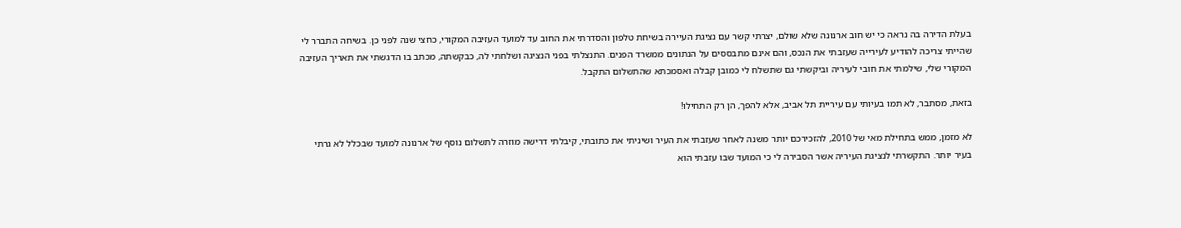בעלת הדירה בה נראה כי יש חוב ארנונה שלא שולם, יצרתי קשר עם נציגת העיירה בשיחת טלפון והסדרתי את החוב עד למועד העזיבה המקורי, כחצי שנה לפני כן. בשיחה התברר לי שהייתי צריכה להודיע לעירייה שעזבתי את הנכס, והם אינם מתבססים על הנתונים ממשרד הפנים. התנצלתי בפני הנציגה ושלחתי לה, כבקשתה, מכתב בו הדגשתי את תאריך העזיבה המקורי שלי, שילמתי את חובי לעיריה וביקשתי גם שתשלח לי כמובן קבלה ואסמכתא שהתשלום התקבל.

בזאת, מסתבר, לא תמו בעיותי עם עיריית תל אביב, אלא להפך, הן רק התחילו!

לא מזמן, ממש בתחילת מאי של 2010, להזכירכם יותר משנה לאחר שעזבתי את העיר ושיניתי את כתובתי, קיבלתי דרישה מוזרה לתשלום נוסף של ארנונה למועד שבכלל לא גרתי בעיר יותר. התקשרתי לנציגת העיריה אשר הסבירה לי כי המועד שבו עזבתי הוא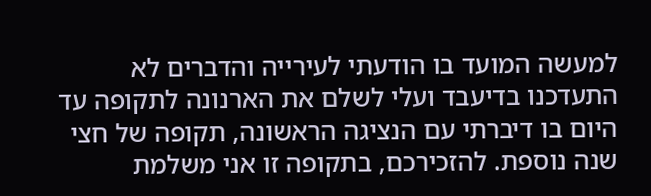למעשה המועד בו הודעתי לעירייה והדברים לא התעדכנו בדיעבד ועלי לשלם את הארנונה לתקופה עד היום בו דיברתי עם הנציגה הראשונה, תקופה של חצי שנה נוספת. להזכירכם, בתקופה זו אני משלמת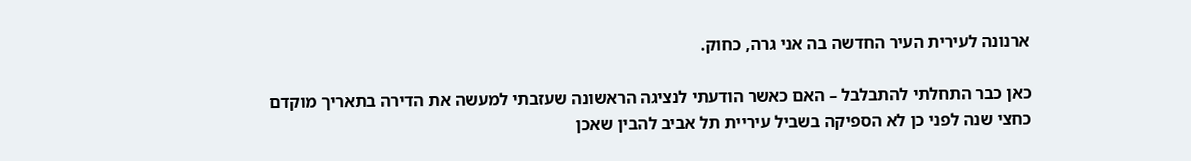ארנונה לעירית העיר החדשה בה אני גרה, כחוק.

כאן כבר התחלתי להתבלבל – האם כאשר הודעתי לנציגה הראשונה שעזבתי למעשה את הדירה בתאריך מוקדם כחצי שנה לפני כן לא הספיקה בשביל עיריית תל אביב להבין שאכן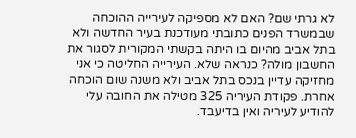לא גרתי שם? האם לא מספיקה לעירייה ההוכחה שבמשרד הפנים כתובתי מעודכנת בעיר החדשה ולא בתל אביב מהיום בו היתה בקשתי המקורית לסגור את החשבון מולה? כנראה שלא. העירייה החליטה כי אני מחזיקה עדיין בנכס בתל אביב ולא משנה שום הוכחה אחרת. פקודת העיריה 325 מטילה את החובה עלי להודיע לעיריה ואין בדיעבד.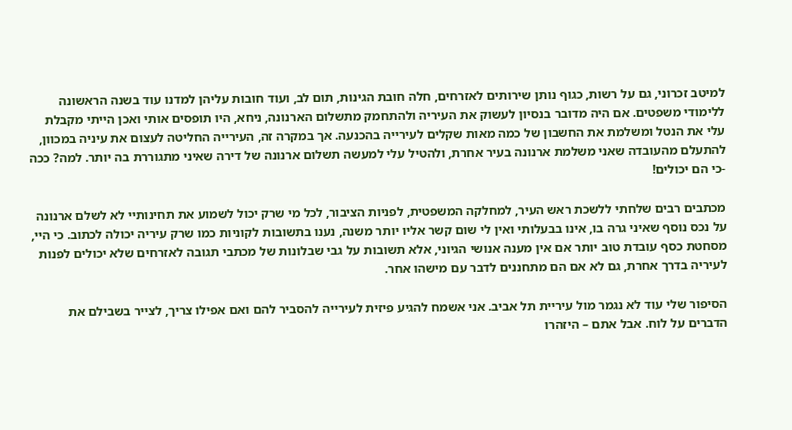למיטב זכרוני, גם על רשות, כגוף נותן שירותים לאזרחים, חלה חובת הגינות, תום לב, ועוד חובות עליהן למדנו עוד בשנה הראשונה ללימודי משפטים. אם היה מדובר בנסיון לעשוק את העיריה ולהתחמק מתשלום הארנונה, ניחא, היו תופסים אותי ואכן הייתי מקבלת עלי את הנטל ומשלמת את החשבון של כמה מאות שקלים לעירייה בהכנעה. אך במקרה זה, העירייה החליטה לעצום את עיניה במכוון, להתעלם מהעובדה שאני משלמת ארנונה בעיר אחרת, ולהטיל עלי למעשה תשלום ארנונה של דירה שאיני מתגוררת בה יותר. למה? ככה -כי הם יכולים!

מכתבים רבים שלחתי ללשכת ראש העיר, למחלקה המשפטית, לפניות הציבור, לכל מי שרק יכול לשמוע את תחינותיי לא לשלם ארנונה על נכס נוסף שאיני גרה בו, אינו בבעלותי ואין לי שום קשר אליו יותר משנה, נענו בתשובות לקוניות כמו שרק עיריה יכולה לכתוב. כי היי, מסחטת כסף עובדת טוב יותר אם אין מענה אנושי הגיוני, אלא תשובות על גבי שבלונות של מכתבי תגובה לאזרחים שלא יכולים לפנות לעיריה בדרך אחרת, גם לא אם הם מתחננים לדבר עם מישהו אחר.

הסיפור שלי עוד לא נגמר מול עיריית תל אביב. אני אשמח להגיע פיזית לעירייה להסביר להם ואם אפילו צריך, לצייר בשבילם את הדברים על לוח. אבל אתם – היזהרו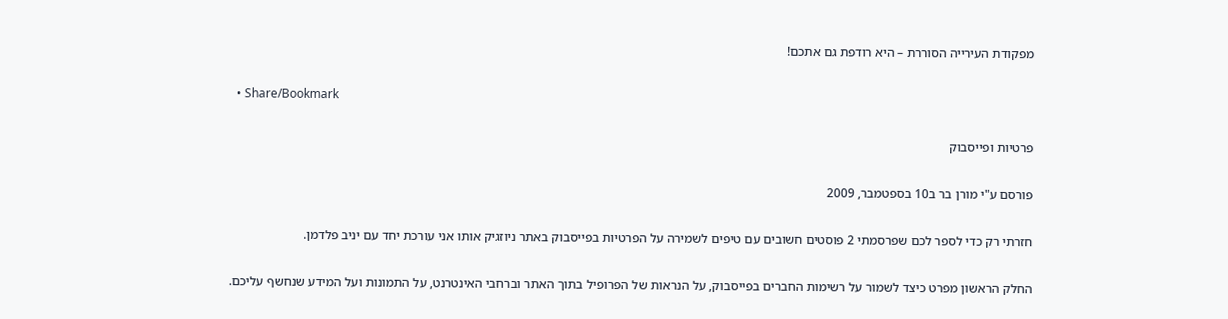מפקודת העירייה הסוררת – היא רודפת גם אתכם!

  • Share/Bookmark

פרטיות ופייסבוק

פורסם ע"י מורן בר ב10 בספטמבר, 2009

חזרתי רק כדי לספר לכם שפרסמתי 2 פוסטים חשובים עם טיפים לשמירה על הפרטיות בפייסבוק באתר ניוזגיק אותו אני עורכת יחד עם יניב פלדמן.

החלק הראשון מפרט כיצד לשמור על רשימות החברים בפייסבוק, על הנראות של הפרופיל בתוך האתר וברחבי האינטרנט, על התמונות ועל המידע שנחשף עליכם.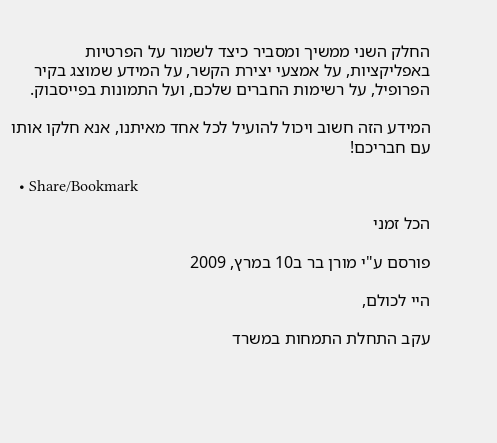החלק השני ממשיך ומסביר כיצד לשמור על הפרטיות באפליקציות, על אמצעי יצירת הקשר, על המידע שמוצג בקיר הפרופיל, על רשימות החברים שלכם, ועל התמונות בפייסבוק.

המידע הזה חשוב ויכול להועיל לכל אחד מאיתנו, אנא חלקו אותו עם חבריכם!

  • Share/Bookmark

הכל זמני

פורסם ע"י מורן בר ב10 במרץ, 2009

היי לכולם,

עקב התחלת התמחות במשרד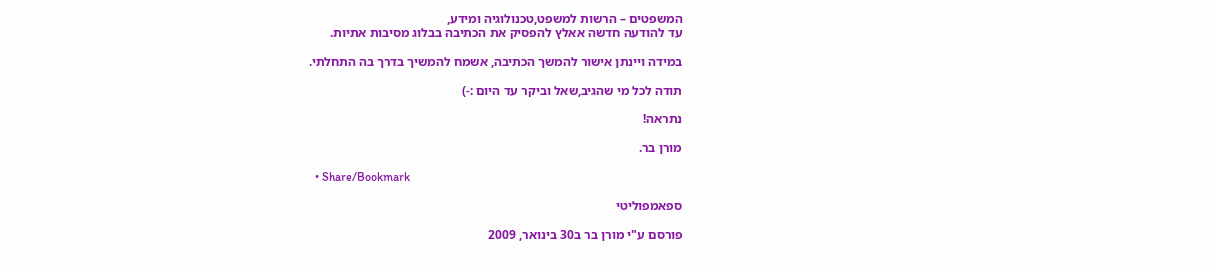המשפטים – הרשות למשפט,טכנולוגיה ומידע,
עד להודעה חדשה אאלץ להפסיק את הכתיבה בבלוג מסיבות אתיות.

במידה ויינתן אישור להמשך הכתיבה, אשמח להמשיך בדרך בה התחלתי.

תודה לכל מי שהגיב,שאל וביקר עד היום :-)

נתראה!

מורן בר.

  • Share/Bookmark

ספאמפוליטי

פורסם ע"י מורן בר ב30 בינואר, 2009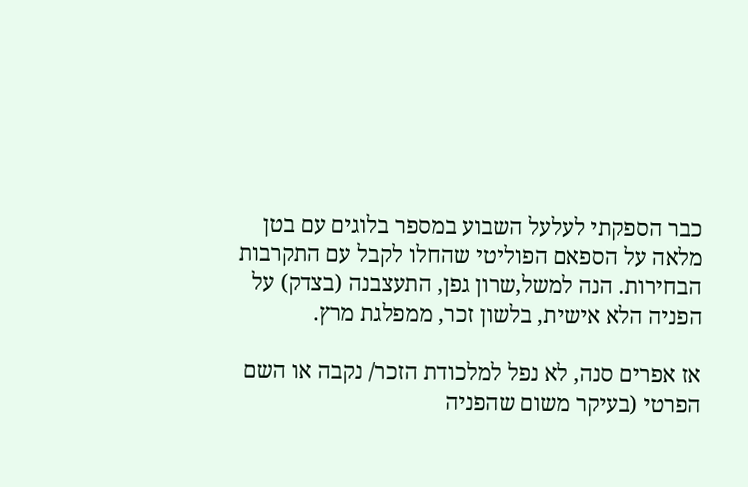כבר הספקתי לעלעל השבוע במספר בלוגים עם בטן מלאה על הספאם הפוליטי שהחלו לקבל עם התקרבות הבחירות. הנה למשל,שרון גפן, התעצבנה (בצדק) על הפניה הלא אישית, בלשון זכר, ממפלגת מרץ.

אז אפרים סנה, לא נפל למלכודת הזכר/ נקבה או השם הפרטי (בעיקר משום שהפניה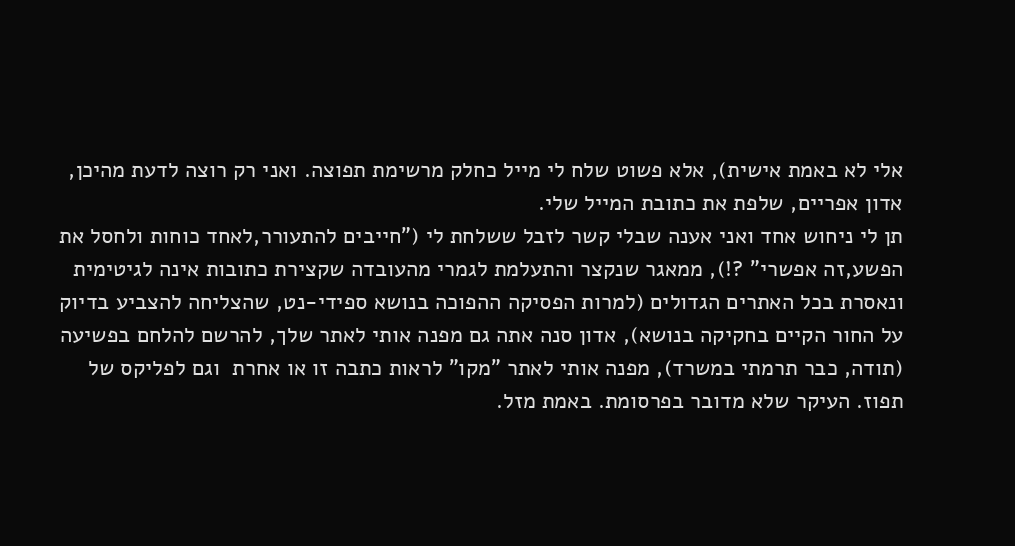אלי לא באמת אישית), אלא פשוט שלח לי מייל כחלק מרשימת תפוצה. ואני רק רוצה לדעת מהיכן, אדון אפריים, שלפת את כתובת המייל שלי.
תן לי ניחוש אחד ואני אענה שבלי קשר לזבל ששלחת לי ("חייבים להתעורר,לאחד כוחות ולחסל את הפשע,זה אפשרי" ?!), ממאגר שנקצר והתעלמת לגמרי מהעובדה שקצירת כתובות אינה לגיטימית ונאסרת בכל האתרים הגדולים (למרות הפסיקה ההפוכה בנושא ספידי-נט, שהצליחה להצביע בדיוק על החור הקיים בחקיקה בנושא), אדון סנה אתה גם מפנה אותי לאתר שלך, להרשם להלחם בפשיעה (תודה, כבר תרמתי במשרד), מפנה אותי לאתר "מקו" לראות כתבה זו או אחרת  וגם לפליקס של תפוז. העיקר שלא מדובר בפרסומת. באמת מזל.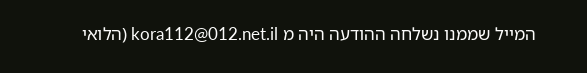המייל שממנו נשלחה ההודעה היה מ kora112@012.net.il (הלואי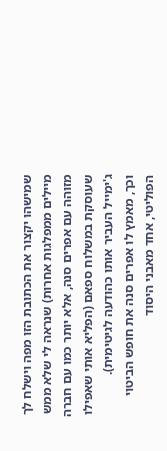שמישהו יקצור את הכתובת הזו מפה וישלח לך מיילים ממפלגות אחרות) שנראה לי שלא ממש מזוהה עם אפרים סנה, אלא יותר כמו עם חברה שעוסקת במשלוח ספאם (הפליא אותי שאפילו ג'ימייל העביר אותו כהודעה לגיטימית).
וכך, מאמץ לו אפרים סנה את חופש הביטוי הפוליטי, אחד מאבני היסוד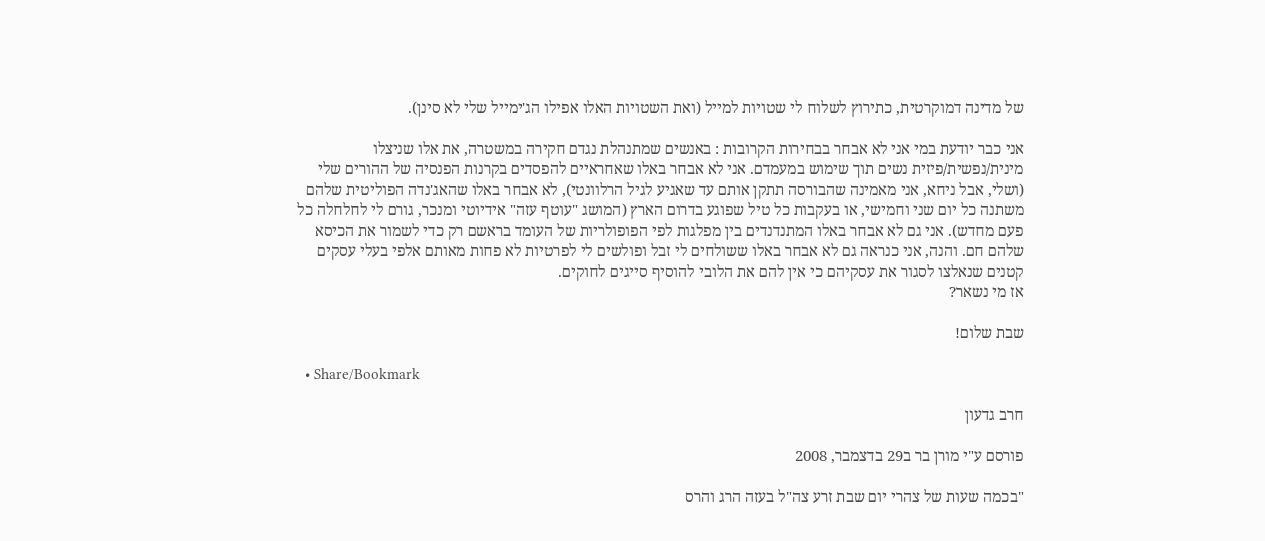של מדינה דמוקרטית, כתירוץ לשלוח לי שטויות למייל (ואת השטויות האלו אפילו הג'ימייל שלי לא סינן).

אני כבר יודעת במי אני לא אבחר בבחירות הקרובות : באנשים שמתנהלת נגדם חקירה במשטרה, את אלו שניצלו מינית/נפשית/פיזית נשים תוך שימוש במעמדם. אני לא אבחר באלו שאחראיים להפסדים בקרנות הפנסיה של ההורים שלי (ושלי, אבל ניחא, אני מאמינה שהבורסה תתקן אותם עד שאגיע לגיל הרלוונטי), לא אבחר באלו שהאג'נדה הפוליטית שלהם משתנה כל יום שני וחמישי, או בעקבות כל טיל שפוגע בדרום הארץ (המושג "עוטף עזה" אידיוטי ומנכר, גורם לי לחלחלה כל פעם מחדש). אני גם לא אבחר באלו המתנדנדים בין מפלגות לפי הפופולריות של העומד בראשם רק כדי לשמור את הכיסא שלהם חם. והנה, אני כנראה גם לא אבחר באלו ששולחים לי זבל ופולשים לי לפרטיות לא פחות מאותם אלפי בעלי עסקים קטנים שנאלצו לסגור את עסקיהם כי אין להם את הלובי להוסיף סייגים לחוקים.
אז מי נשאר?

שבת שלום!

  • Share/Bookmark

חרב גדעון

פורסם ע"י מורן בר ב29 בדצמבר, 2008

"בכמה שעות של צהרי יום שבת זרע צה"ל בעזה הרג והרס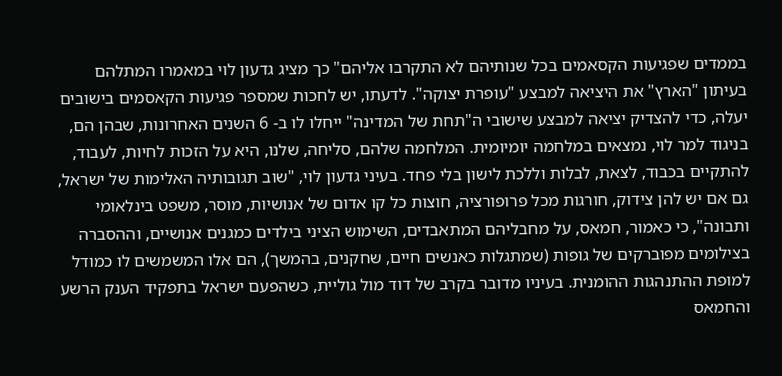בממדים שפגיעות הקסאמים בכל שנותיהם לא התקרבו אליהם" כך מציג גדעון לוי במאמרו המתלהם בעיתון "הארץ" את היציאה למבצע "עופרת יצוקה". לדעתו, יש לחכות שמספר פגיעות הקאסמים בישובים יעלה, כדי להצדיק יציאה למבצע שישובי ה"תחת של המדינה" ייחלו לו ב- 6 השנים האחרונות, שבהן הם, בניגוד למר לוי, נמצאים במלחמה יומיומית. המלחמה שלהם, סליחה, שלנו, היא על הזכות לחיות, לעבוד, להתקיים בכבוד, לצאת, לבלות וללכת לישון בלי פחד. בעיני גדעון לוי, "שוב תגובותיה האלימות של ישראל, גם אם יש להן צידוק, חורגות מכל פרופורציה, חוצות כל קו אדום של אנושיות, מוסר, משפט בינלאומי ותבונה", כי כאמור, חמאס, על מחבליהם המתאבדים, השימוש הציני בילדים כמגנים אנושיים, וההסברה בצילומים מפוברקים של גופות (שמתגלות כאנשים חיים, שחקנים, בהמשך), הם אלו המשמשים לו כמודל למופת ההתנהגות ההומנית. בעיניו מדובר בקרב של דוד מול גוליית, כשהפעם ישראל בתפקיד הענק הרשע והחמאס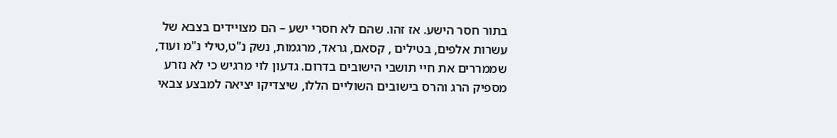בתור חסר הישע. אז זהו. שהם לא חסרי ישע – הם מצויידים בצבא של עשרות אלפים, בטילים , קסאם, גראד, מרגמות, נשק נ"ט,טילי נ"מ ועוד, שממררים את חיי תושבי הישובים בדרום. גדעון לוי מרגיש כי לא נזרע מספיק הרג והרס בישובים השוליים הללו, שיצדיקו יציאה למבצע צבאי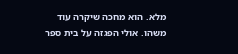מלא. הוא מחכה שיקרה עוד משהו. אולי הפגזה על בית ספר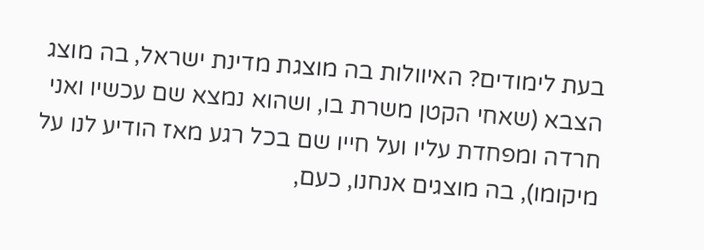בעת לימודים? האיוולות בה מוצגת מדינת ישראל, בה מוצג הצבא (שאחי הקטן משרת בו, ושהוא נמצא שם עכשיו ואני חרדה ומפחדת עליו ועל חייו שם בכל רגע מאז הודיע לנו על מיקומו), בה מוצגים אנחנו, כעם,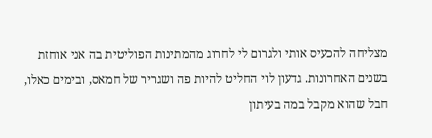מצליחה להכעיס אותי ולגרום לי לחרוג מהמתינות הפוליטית בה אני אוחזת בשנים האחרונות. גדעון לוי החליט להיות פה ושגריר של חמאס, ובימים כאלו, חבל שהוא מקבל במה בעיתון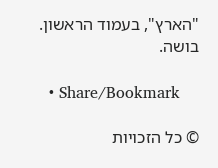"הארץ", בעמוד הראשון. בושה.

  • Share/Bookmark

© כל הזכויות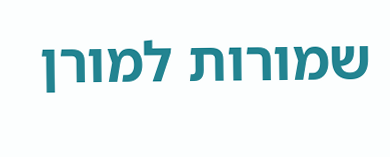שמורות למורן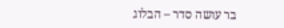בר עושה סדר – הבלוג